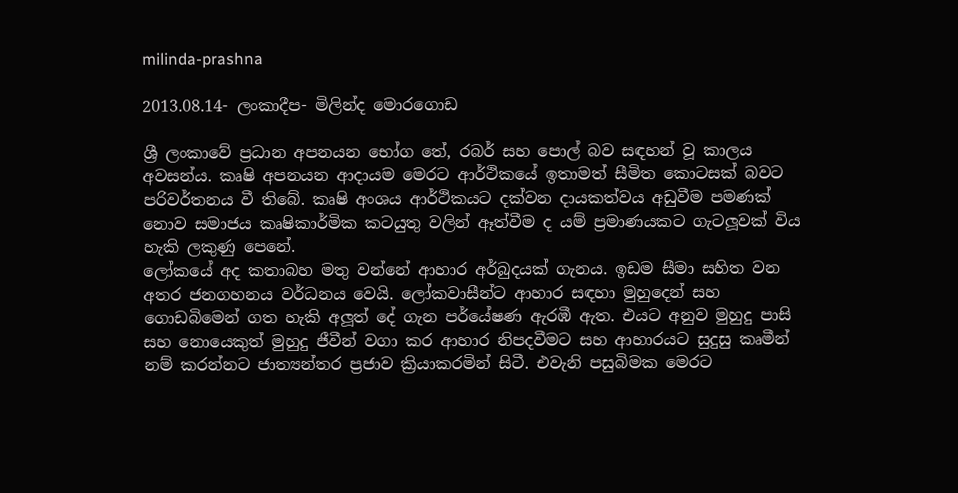milinda-prashna

2013.08.14- ලංකාදීප- මිලින්ද මොරගොඩ

ශ්‍රී ලංකාවේ ප්‍රධාන අපනයන භෝග තේ, රබර් සහ පොල් බව සඳහන් වූ කාලය අවසන්ය. කෘෂි අපනයන ආදායම මෙරට ආර්ථිකයේ ඉතාමත් සීමිත කොටසක් බවට පරිවර්තනය වී තිබේ. කෘෂි අංශය ආර්ථිකයට දක්වන දායකත්වය අඩුවීම පමණක් නොව සමාජය කෘෂිකාර්මික කටයුතු වලින් ඈත්වීම ද යම් ප්‍රමාණයකට ගැටලූවක් විය හැකි ලකුණු පෙනේ.
ලෝකයේ අද කතාබහ මතු වන්නේ ආහාර අර්බුදයක් ගැනය. ඉඩම සීමා සහිත වන අතර ජනගහනය වර්ධනය වෙයි. ලෝකවාසීන්ට ආහාර සඳහා මුහුදෙන් සහ ගොඩබිමෙන් ගත හැකි අලූත් දේ ගැන පර්යේෂණ ඇරඹී ඇත. එයට අනුව මුහුදු පාසි සහ නොයෙකුත් මුහුදු ජීවීන් වගා කර ආහාර නිපදවීමට සහ ආහාරයට සුදුසු කෘමීන් නම් කරන්නට ජාත්‍යන්තර ප්‍රජාව ක්‍රියාකරමින් සිටී. එවැනි පසුබිමක මෙරට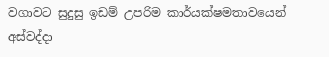වගාවට සුදුසු ඉඩම් උපරිම කාර්යක්ෂමතාවයෙන් අස්වද්දා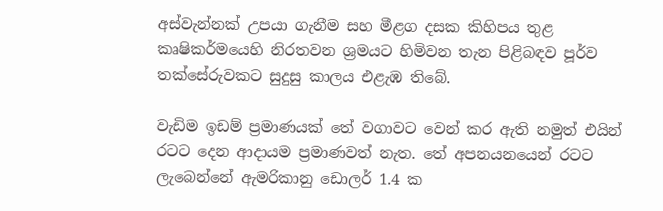අස්වැන්නක් උපයා ගැනීම සහ මීළග දසක කිහිපය තුළ කෘෂිකර්මයෙහි නිරතවන ශ්‍රමයට හිමිවන තැන පිළිබඳව පූර්ව තක්සේරුවකට සුදුසු කාලය එළැඹ තිබේ.

වැඩිම ඉඩම් ප්‍රමාණයක් තේ වගාවට වෙන් කර ඇති නමුත් එයින් රටට දෙන ආදායම ප්‍රමාණවත් නැත. තේ අපනයනයෙන් රටට ලැබෙන්නේ ඇමරිකානු ඩොලර් 1.4 ක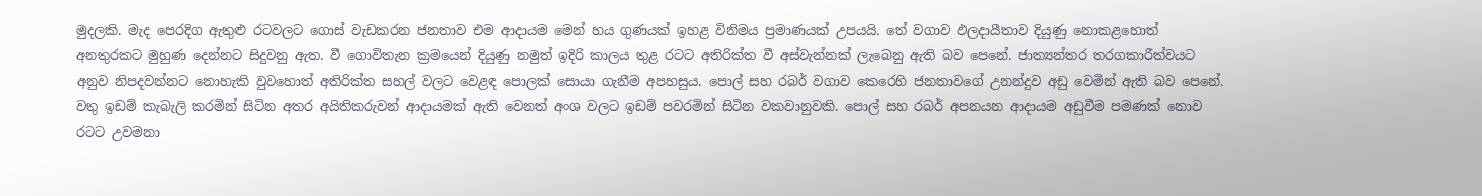මුදලකි. මැද පෙරදිග ඇතුළු රටවලට ගොස් වැඩකරන ජනතාව එම ආදායම මෙන් හය ගුණයක් ඉහළ විනිමය ප්‍රමාණයක් උපයයි. තේ වගාව ඵලදායීතාව දියුණු නොකළහොත් අනතුරකට මුහුණ දෙන්නට සිදුවනු ඇත. වී ගොවිතැන ක්‍රමයෙන් දියුණු නමුත් ඉදිරි කාලය තුළ රටට අතිරික්ත වී අස්වැන්නක් ලැබෙනු ඇති බව පෙනේ. ජාත්‍යන්තර තරගකාරීත්වයට අනුව නිපදවන්නට නොහැකි වුවහොත් අතිරික්ත සහල් වලට වෙළඳ පොලක් සොයා ගැනීම අපහසුය. පොල් සහ රබර් වගාව කෙරෙහි ජනතාවගේ උනන්දුව අඩු වෙමින් ඇති බව පෙනේ. වතු ඉඩම් කැබැලි කරමින් සිටින අතර අයිතිකරුවන් ආදායමක් ඇති වෙනත් අංශ වලට ඉඩම් පවරමින් සිටින වකවානුවකි. පොල් සහ රබර් අපනයන ආදායම අඩුවීම පමණක් නොව රටට උවමනා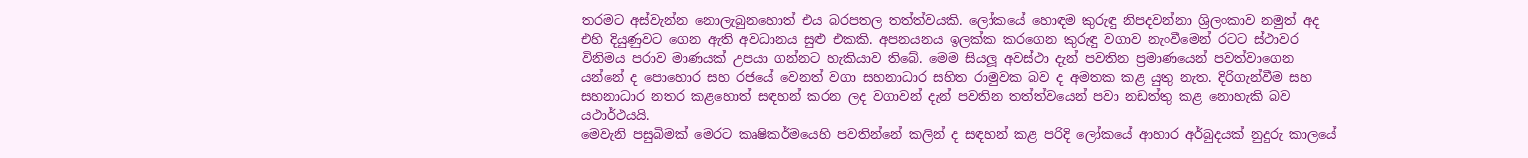තරමට අස්වැන්න නොලැබුනහොත් එය බරපතල තත්ත්වයකි. ලෝකයේ හොඳම කුරුඳු නිපදවන්නා ශ්‍රිලංකාව නමුත් අද එහි දියුණුවට ගෙන ඇති අවධානය සුළු එකකි. අපනයනය ඉලක්ක කරගෙන කුරුඳු වගාව නැංවීමෙන් රටට ස්ථාවර විනිමය පරාව මාණයක් උපයා ගන්නට හැකියාව තිබේ. මෙම සියලූ අවස්ථා දැන් පවතින ප්‍රමාණයෙන් පවත්වාගෙන යන්නේ ද පොහොර සහ රජයේ වෙනත් වගා සහනාධාර සහිත රාමුවක බව ද අමතක කළ යුතු නැත. දිරිගැන්වීම සහ සහනාධාර නතර කළහොත් සඳහන් කරන ලද වගාවන් දැන් පවතින තත්ත්වයෙන් පවා නඩත්තු කළ නොහැකි බව යථාර්ථයයි.
මෙවැනි පසුබිමක් මෙරට කෘෂිකර්මයෙහි පවතින්නේ කලින් ද සඳහන් කළ පරිදි ලෝකයේ ආහාර අර්බුදයක් නුදුරු කාලයේ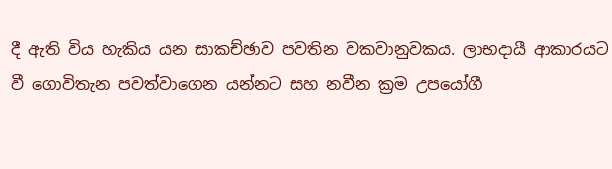දී ඇති විය හැකිය යන සාකච්ඡාව පවතින වකවානුවකය. ලාභදායී ආකාරයට වී ගොවිතැන පවත්වාගෙන යන්නට සහ නවීන ක්‍රම උපයෝගී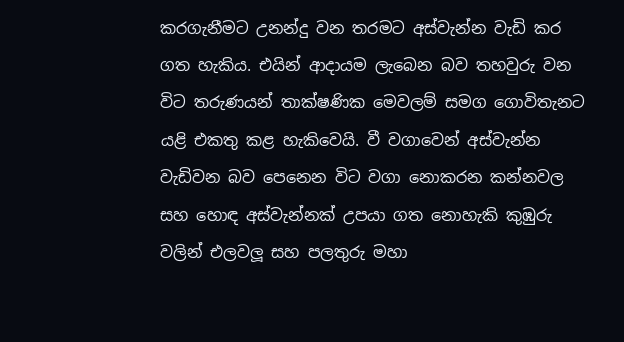කරගැනීමට උනන්දු වන තරමට අස්වැන්න වැඩි කර ගත හැකිය. එයින් ආදායම ලැබෙන බව තහවුරු වන විට තරුණයන් තාක්ෂණික මෙවලම් සමග ගොවිතැනට යළි එකතු කළ හැකිවෙයි. වී වගාවෙන් අස්වැන්න වැඩිවන බව පෙනෙන විට වගා නොකරන කන්නවල සහ හොඳ අස්වැන්නක් උපයා ගත නොහැකි කුඹුරු වලින් එලවලූ සහ පලතුරු මහා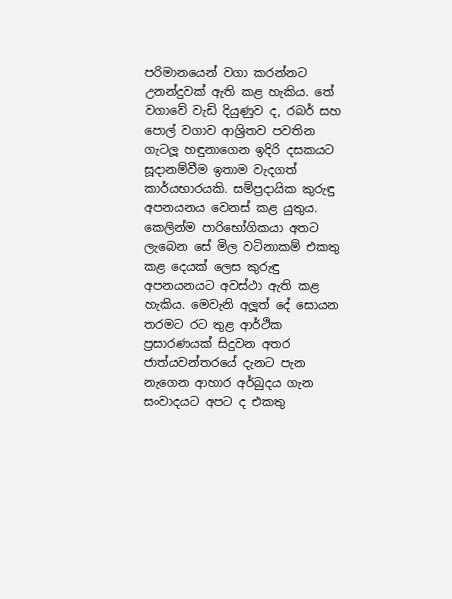පරිමානයෙන් වගා කරන්නට උනන්දුවක් ඇති කළ හැකිය. තේ වගාවේ වැඩි දියුණුව ද, රබර් සහ පොල් වගාව ආශ්‍රිතව පවතින ගැටලූ හඳුනාගෙන ඉදිරි දසකයට සූදානම්වීම ඉතාම වැදගත් කාර්යභාරයකි. සම්ප්‍රදායික කුරුඳු අපනයනය වෙනස් කළ යුතුය. කෙලින්ම පාරිභෝගිකයා අතට ලැබෙන සේ මිල වටිනාකම් එකතු කළ දෙයක් ලෙස කුරුඳු අපනයනයට අවස්ථා ඇති කළ හැකිය. මෙවැනි අලූත් දේ සොයන තරමට රට තුළ ආර්ථික ප්‍රසාරණයක් සිදුවන අතර ජාත්යවන්තරයේ දැනට පැන නැගෙන ආහාර අර්බුදය ගැන සංවාදයට අපට ද එකතු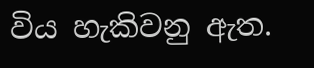විය හැකිවනු ඇත.